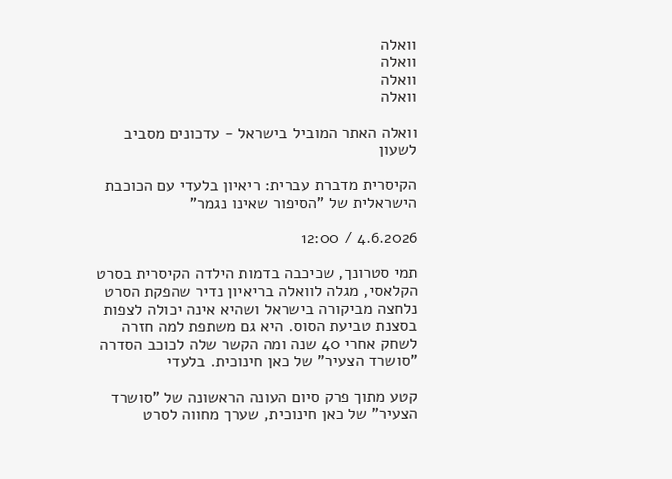וואלה
וואלה
וואלה
וואלה

וואלה האתר המוביל בישראל - עדכונים מסביב לשעון

הקיסרית מדברת עברית: ריאיון בלעדי עם הכוכבת הישראלית של "הסיפור שאינו נגמר"

4.6.2026 / 12:00

תמי סטרונך, שכיכבה בדמות הילדה הקיסרית בסרט הקלאסי, מגלה לוואלה בריאיון נדיר שהפקת הסרט נלחצה מביקורה בישראל ושהיא אינה יכולה לצפות בסצנת טביעת הסוס. היא גם משתפת למה חזרה לשחק אחרי 40 שנה ומה הקשר שלה לכוכב הסדרה "סושרד הצעיר" של כאן חינוכית. בלעדי

קטע מתוך פרק סיום העונה הראשונה של "סושרד הצעיר" של כאן חינוכית, שערך מחווה לסרט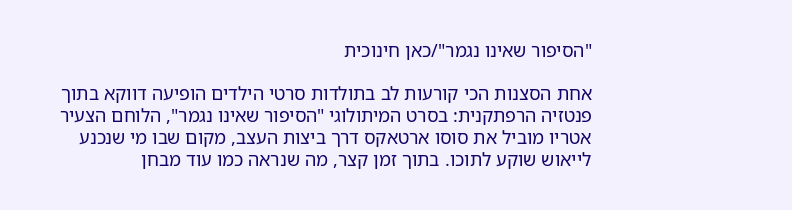"הסיפור שאינו נגמר"/כאן חינוכית

אחת הסצנות הכי קורעות לב בתולדות סרטי הילדים הופיעה דווקא בתוך פנטזיה הרפתקנית: בסרט המיתולוגי "הסיפור שאינו נגמר", הלוחם הצעיר אטריו מוביל את סוסו ארטאקס דרך ביצות העצב, מקום שבו מי שנכנע לייאוש שוקע לתוכו. בתוך זמן קצר, מה שנראה כמו עוד מבחן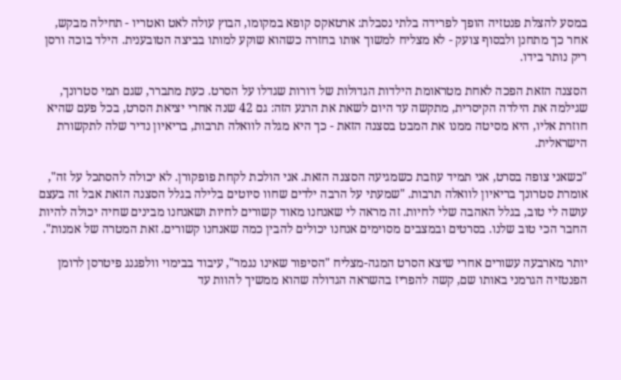במסע להצלת פנטזיה הופך לפרידה בלתי נסבלת: ארטאקס קופא במקומו, הבוץ עולה לאט ואטריו - תחילה מבקש, אחר כך מתחנן ולבסוף צועק - לא מצליח למשוך אותו בחזרה כשהוא שוקע למותו בביצה הטובענית. הילד בוכה ורסן ריק נותר בידו.

הסצנה הזאת הפכה לאחת מטראומת הילדות הגדולות של דורות שגדלו על הסרט. כעת מתברר, שגם תמי סטרונך, שגילמה את הילדה הקיסרית, מתקשה עד היום לשאת את הרגע הזה: גם 42 שנה אחרי יציאת הסרט, בכל פעם שהיא חוזרת אליו, היא מסיטה ממנו את המבט בסצנה הזאת - כך היא מגלה לוואלה תרבות, בריאיון נדיר שלה לתקשורת הישראלית.

"כשאני צופה בסרט, אני תמיד עוזבת כשמגיעה הסצנה הזאת. אני הולכת לקחת פופקורן. לא יכולה להסתכל על זה", אומרת סטרונך בריאיון לוואלה תרבות. "שמעתי על הרבה ילדים שחוו סיוטים בלילה בגלל הסצנה הזאת אבל זה בעצם עושה לי טוב, בגלל האהבה שלי לחיות. זה מראה לי שאנחנו מאוד קשורים לחיות ושאנחנו מבינים שחיה יכולה להיות החבר הכי טוב שלנו. בסרטים ובמצבים מסוימים אנחנו יכולים להבין כמה שאנחנו קשורים. זאת המטרה של אמנות".

יותר מארבעה עשורים אחרי שיצא הסרט המגה-מצליח "הסיפור שאינו נגמר", עיבוד בבימוי וולפגנג פיטרסן לרומן הפנטזיה הגרמני באותו שם, קשה להפריז בהשראה הגדולה שהוא ממשיך להוות עד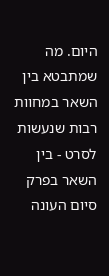היום. מה שמתבטא בין השאר במחוות רבות שנעשות לסרט - בין השאר בפרק סיום העונה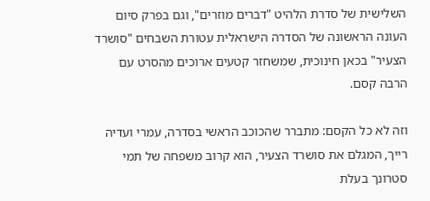השלישית של סדרת הלהיט "דברים מוזרים", וגם בפרק סיום העונה הראשונה של הסדרה הישראלית עטורת השבחים "סושרד הצעיר" בכאן חינוכית, שמשחזר קטעים ארוכים מהסרט עם הרבה קסם.

וזה לא כל הקסם: מתברר שהכוכב הראשי בסדרה, עמרי ועדיה רייך, המגלם את סושרד הצעיר, הוא קרוב משפחה של תמי סטרונך בעלת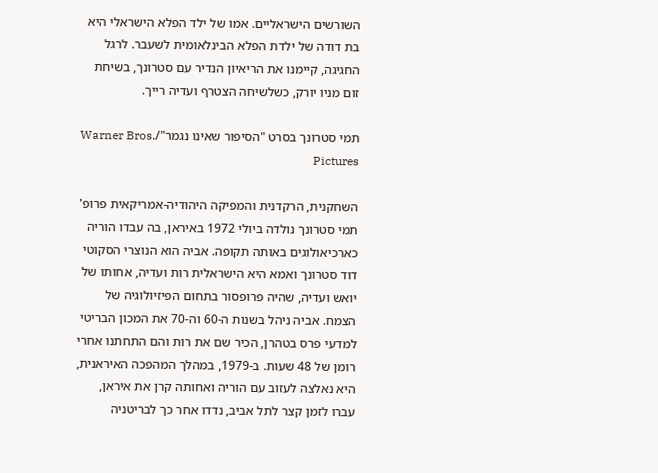השורשים הישראליים. אמו של ילד הפלא הישראלי היא בת דודה של ילדת הפלא הבינלאומית לשעבר. לרגל החגיגה, קיימנו את הריאיון הנדיר עם סטרונך, בשיחת זום מניו יורק, כשלשיחה הצטרף ועדיה רייך.

תמי סטרונך בסרט "הסיפור שאינו נגמר"/Warner Bros. Pictures

השחקנית, הרקדנית והמפיקה היהודיה-אמריקאית פרופ' תמי סטרונך נולדה ביולי 1972 באיראן, בה עבדו הוריה כארכיאולוגים באותה תקופה. אביה הוא הנוצרי הסקוטי דוד סטרונך ואמא היא הישראלית רות ועדיה, אחותו של יואש ועדיה, שהיה פרופסור בתחום הפיזיולוגיה של הצמח. אביה ניהל בשנות ה-60 וה-70 את המכון הבריטי למדעי פרס בטהרן, הכיר שם את רות והם התחתנו אחרי רומן של 48 שעות. ב-1979, במהלך המהפכה האיראנית, היא נאלצה לעזוב עם הוריה ואחותה קרן את איראן, עברו לזמן קצר לתל אביב, נדדו אחר כך לבריטניה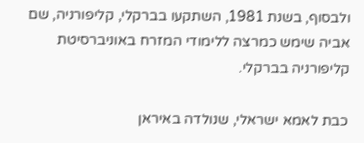ולבסוף, בשנת 1981, השתקעו בברקלי, קליפורניה, שם אביה שימש כמרצה ללימודי המזרח באוניברסיטת קליפורניה בברקלי.

כבת לאמא ישראלי, שנולדה באיראן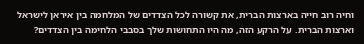וחיה רוב חייה בארצות הברית, את קשורה לכל הצדדים של המלחמה בין איראן לישראל וארצות הברית. על הרקע הזה, מה היו התחושות שלך בסבבי הלחימה בין הצדדים?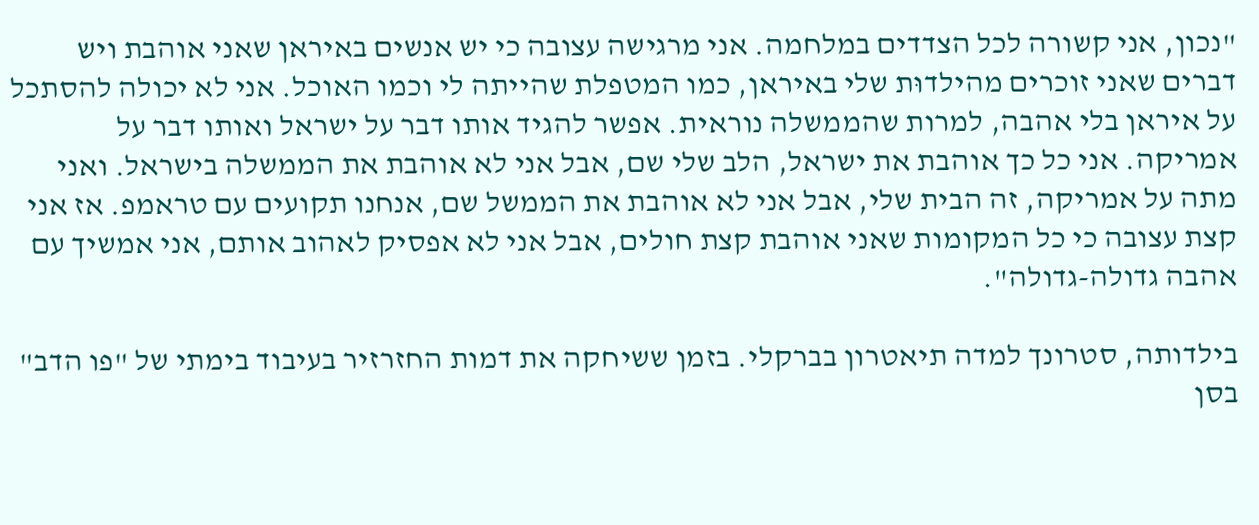"נכון, אני קשורה לכל הצדדים במלחמה. אני מרגישה עצובה כי יש אנשים באיראן שאני אוהבת ויש דברים שאני זוכרים מהילדוּת שלי באיראן, כמו המטפלת שהייתה לי וכמו האוכל. אני לא יכולה להסתכל על איראן בלי אהבה, למרות שהממשלה נוראית. אפשר להגיד אותו דבר על ישראל ואותו דבר על אמריקה. אני כל כך אוהבת את ישראל, הלב שלי שם, אבל אני לא אוהבת את הממשלה בישראל. ואני מתה על אמריקה, זה הבית שלי, אבל אני לא אוהבת את הממשל שם, אנחנו תקועים עם טראמפ. אז אני קצת עצובה כי כל המקומות שאני אוהבת קצת חולים, אבל אני לא אפסיק לאהוב אותם, אני אמשיך עם אהבה גדולה-גדולה".

בילדותה, סטרונך למדה תיאטרון בברקלי. בזמן ששיחקה את דמות החזרזיר בעיבוד בימתי של "פו הדב" בסן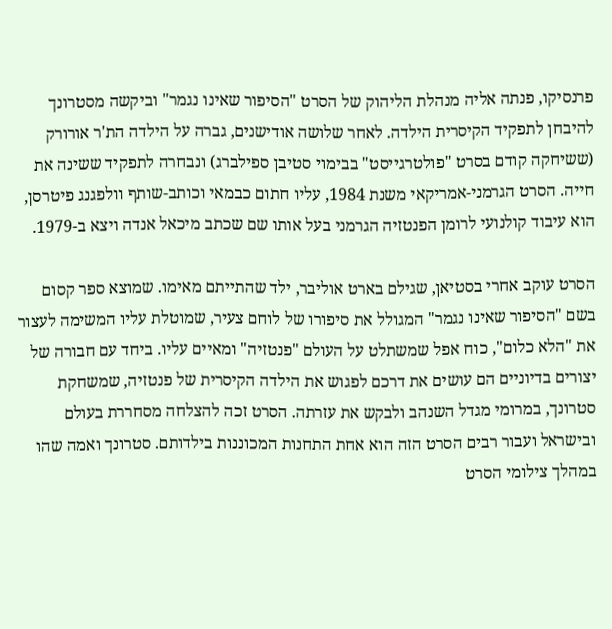פרנסיקו, פנתה אליה מנהלת הליהוק של הסרט "הסיפור שאינו נגמר" וביקשה מסטרונך להיבחן לתפקיד הקיסרית הילדה. לאחר שלושה אודישנים, גברה על הילדה הת'ר אורורק (ששיחקה קודם בסרט "פולטרגייסט" בבימוי סטיבן ספילברג) ונבחרה לתפקיד ששינה את חייה. הסרט הגרמני-אמריקאי משנת 1984, עליו חתום כבמאי וכותב-שותף וולפגנג פיטרסן, הוא עיבוד קולנועי לרומן הפנטזיה הגרמני בעל אותו שם שכתב מיכאל אנדה ויצא ב-1979.

הסרט עוקב אחרי בסטיאן, שגילם בארט אוליבר, ילד שהתייתם מאימו. שמוצא ספר קסום בשם "הסיפור שאינו נגמר" המגולל את סיפורו של לוחם צעיר, שמוטלת עליו המשימה לעצור את "הלא כלום", כוח אפל שמשתלט על העולם "פנטזיה" ומאיים עליו. ביחד עם חבורה של יצורים בדיוניים הם עושים את דרכם לפגוש את הילדה הקיסרית של פנטזיה, שמשחקת סטרונך, במרומי מגדל השנהב ולבקש את עזרתה. הסרט זכה להצלחה מסחררת בעולם ובישראל ועבור רבים הסרט הזה הוא אחת התחנות המכוננות בילדותם. סטרונך ואמה שהו במהלך צילומי הסרט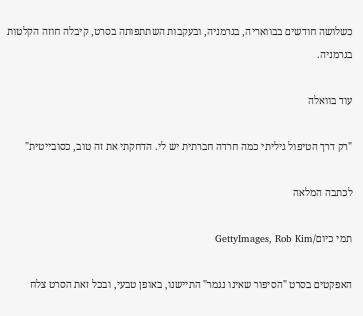כשלושה חודשים בבוואריה, בגרמניה, ובעקבות השתתפותה בסרט, קיבלה חוזה הקלטות בגרמניה.

עוד בוואלה

"רק דרך הטיפול גיליתי כמה חרדה חברתית יש לי. הדחקתי את זה טוב, כסובייטית"

לכתבה המלאה

תמי כיום/GettyImages, Rob Kim

האפקטים בסרט "הסיפור שאינו נגמר" התיישנו, באופן טבעי, ובכל זאת הסרט צלח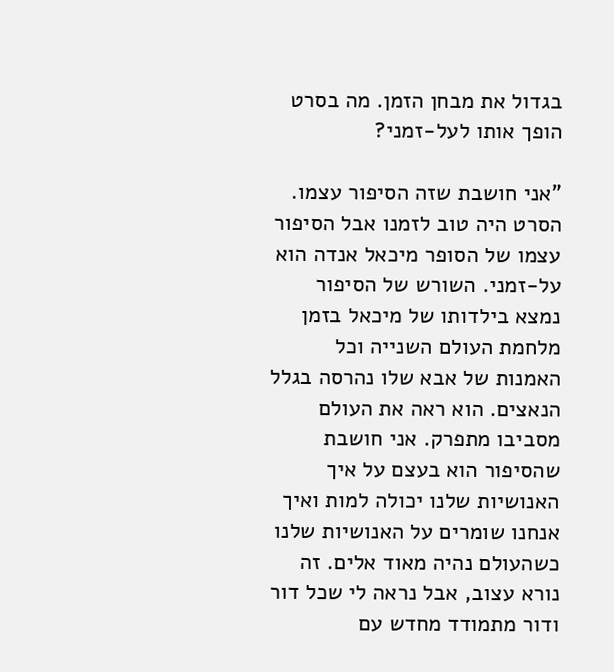בגדול את מבחן הזמן. מה בסרט הופך אותו לעל-זמני?

"אני חושבת שזה הסיפור עצמו. הסרט היה טוב לזמנו אבל הסיפור עצמו של הסופר מיכאל אנדה הוא על-זמני. השורש של הסיפור נמצא בילדותו של מיכאל בזמן מלחמת העולם השנייה וכל האמנות של אבא שלו נהרסה בגלל הנאצים. הוא ראה את העולם מסביבו מתפרק. אני חושבת שהסיפור הוא בעצם על איך האנושיות שלנו יכולה למות ואיך אנחנו שומרים על האנושיות שלנו כשהעולם נהיה מאוד אלים. זה נורא עצוב, אבל נראה לי שכל דור ודור מתמודד מחדש עם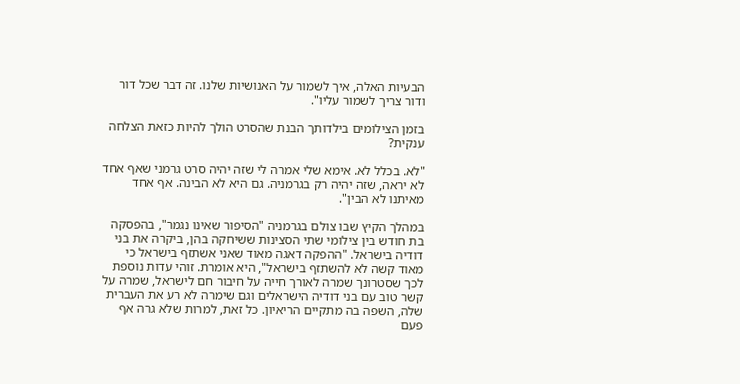הבעיות האלה, איך לשמור על האנושיות שלנו. זה דבר שכל דור ודור צריך לשמור עליו".

בזמן הצילומים בילדותך הבנת שהסרט הולך להיות כזאת הצלחה ענקית?

"לא. בכלל לא. אימא שלי אמרה לי שזה יהיה סרט גרמני שאף אחד לא יראה, שזה יהיה רק בגרמניה. גם היא לא הבינה. אף אחד מאיתנו לא הבין".

במהלך הקיץ שבו צולם בגרמניה "הסיפור שאינו נגמר", בהפסקה בת חודש בין צילומי שתי הסצינות ששיחקה בהן, ביקרה את בני דודיה בישראל. "ההפקה דאגה מאוד שאני אשתזף בישראל כי מאוד קשה לא להשתזף בישראל", היא אומרת. זוהי עדות נוספת לכך שסטרונך שמרה לאורך חייה על חיבור חם לישראל, שמרה על קשר טוב עם בני דודיה הישראלים וגם שימרה לא רע את העברית שלה, השפה בה מתקיים הריאיון. כל זאת, למרות שלא גרה אף פעם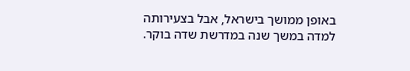באופן ממושך בישראל, אבל בצעירותה למדה במשך שנה במדרשת שדה בוקר.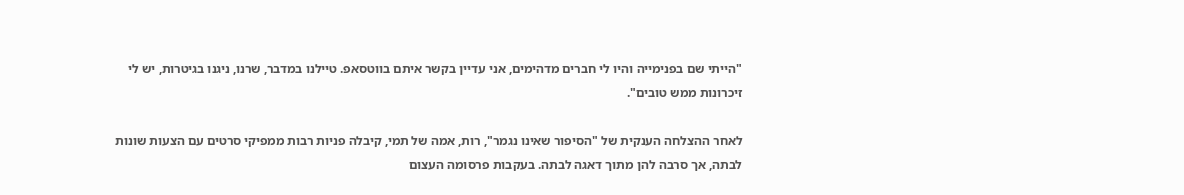"הייתי שם בפנימייה והיו לי חברים מדהימים, אני עדיין בקשר איתם בווטסאפ. טיילנו במדבר, שרנו, ניגנו בגיטרות, יש לי זיכרונות ממש טובים".

לאחר ההצלחה הענקית של "הסיפור שאינו נגמר", רות, אמה של תמי, קיבלה פניות רבות ממפיקי סרטים עם הצעות שונות לבתה, אך סרבה להן מתוך דאגה לבתה. בעקבות פרסומה העצום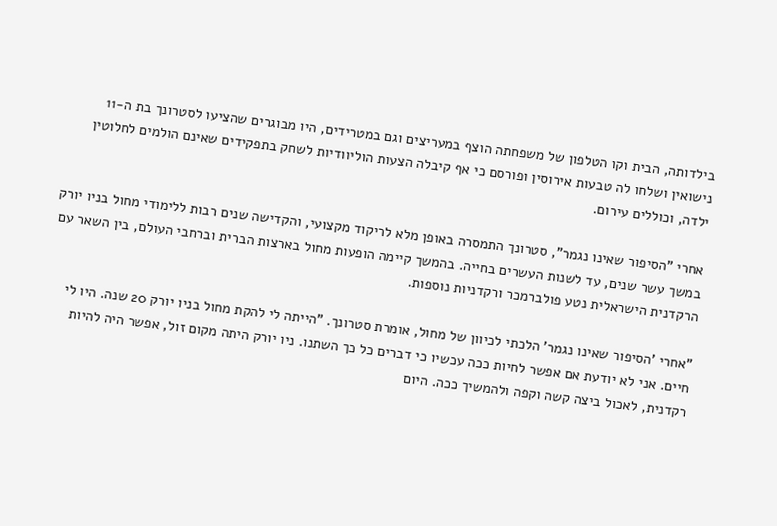בילדותה, הבית וקו הטלפון של משפחתה הוצף במעריצים וגם במטרידים, היו מבוגרים שהציעו לסטרונך בת ה-11 נישואין ושלחו לה טבעות אירוסין ופורסם כי אף קיבלה הצעות הוליוודיות לשחק בתפקידים שאינם הולמים לחלוטין ילדה, וכוללים עירום.

אחרי "הסיפור שאינו נגמר", סטרונך התמסרה באופן מלא לריקוד מקצועי, והקדישה שנים רבות ללימודי מחול בניו יורק במשך עשר שנים, עד לשנות העשרים בחייה. בהמשך קיימה הופעות מחול בארצות הברית וברחבי העולם, בין השאר עם הרקדנית הישראלית נטע פולברמכר ורקדניות נוספות.

"אחרי 'הסיפור שאינו נגמר' הלכתי לכיוון של מחול, אומרת סטרונך. "הייתה לי להקת מחול בניו יורק 20 שנה. היו לי חיים. אני לא יודעת אם אפשר לחיות ככה עכשיו כי דברים כל כך השתנו. ניו יורק היתה מקום זול, אפשר היה להיות רקדנית, לאכול ביצה קשה וקפה ולהמשיך ככה. היום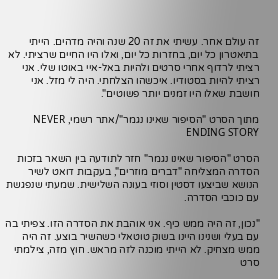זה עולם אחר. עשיתי את זה 20 שנה והיה מדהים. הייתי בתיאטרון כל יום, בחזרות כל יום, ואלו היו החיים שרציתי. לא רציתי לרדוף אחרי סרטים ולהיות באל-איי באוטו שלי. אני רציתי להיות בסטודיו. איכשהו הצלחתי. היה לי מזל. אני חושבת שאלו היו זמנים יותר פשוטים".

מתוך הסרט "הסיפור שאינו נגמר"/אתר רשמי, NEVER ENDING STORY

הסרט "הסיפור שאינו נגמר" חזר לתודעה בין השאר בזכות הסדרה המצליחה "דברים מוזרים", בעקבות דואט לשיר הנושא שביצעו דסטין וסוזי בעונה השלישית. שמעתי שנפגשת עם כוכבי הסדרה.

"נכון, זה היה ממש כיף. אני אוהבת את הסדרה הזו. צפיתי בה עם בעלי ושנינו היינו בשוק טוטאלי כשהשיר בוצע. זה היה ממש מצחיק. לא הייתי מוכנה לזה מראש. חוץ מזה, צילמתי סרט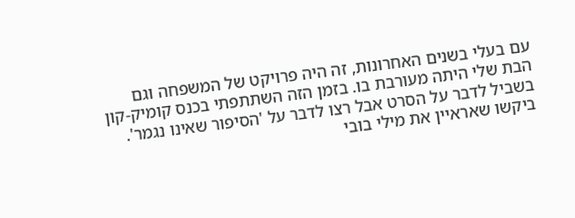עם בעלי בשנים האחרונות, זה היה פרויקט של המשפחה וגם הבת שלי היתה מעורבת בו. בזמן הזה השתתפתי בכנס קומיק-קון בשביל לדבר על הסרט אבל רצו לדבר על 'הסיפור שאינו נגמר'. ביקשו שאראיין את מילי בובי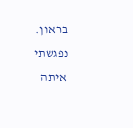בראון. נפגשתי איתה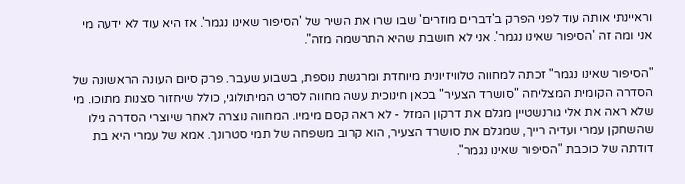וראיינתי אותה עוד לפני הפרק ב'דברים מוזרים' שבו שרו את השיר של 'הסיפור שאינו נגמר'. אז היא עוד לא ידעה מי אני ומה זה 'הסיפור שאינו נגמר'. אני לא חושבת שהיא התרשמה מזה".

"הסיפור שאינו נגמר" זכתה למחווה טלוויזיונית מיוחדת ומרגשת נוספת, בשבוע שעבר. פרק סיום העונה הראשונה של הסדרה הקומית המצליחה "סושרד הצעיר" בכאן חינוכית עשה מחווה לסרט המיתולוגי, כולל שיחזור סצנות מתוכו. מי שלא ראה את אלי גורנשטיין מגלם את דרקון המזל - לא ראה קסם מימיו. המחווה נוצרה לאחר שיוצרי הסדרה גילו שהשחקן עמרי ועדיה רייך, שמגלם את סושרד הצעיר, הוא קרוב משפחה של תמי סטרונך. אמא של עמרי היא בת דודתה של כוכבת "הסיפור שאינו נגמר".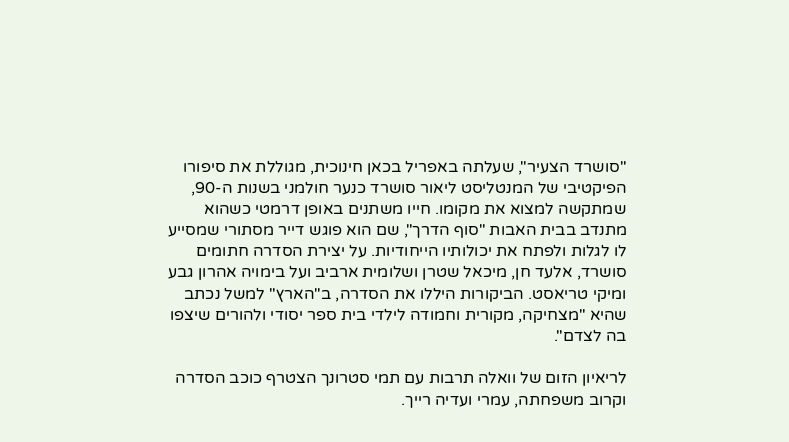"סושרד הצעיר", שעלתה באפריל בכאן חינוכית, מגוללת את סיפורו הפיקטיבי של המנטליסט ליאור סושרד כנער חולמני בשנות ה-90, שמתקשה למצוא את מקומו. חייו משתנים באופן דרמטי כשהוא מתנדב בבית האבות "סוף הדרך", שם הוא פוגש דייר מסתורי שמסייע לו לגלות ולפתח את יכולותיו הייחודיות. על יצירת הסדרה חתומים סושרד, אלעד חן, מיכאל שטרן ושלומית ארביב ועל בימויה אהרון גבע ומיקי טריאסט. הביקורות היללו את הסדרה, ב"הארץ" למשל נכתב שהיא "מצחיקה, מקורית וחמודה לילדי בית ספר יסודי ולהורים שיצפו בה לצדם".

לריאיון הזום של וואלה תרבות עם תמי סטרונך הצטרף כוכב הסדרה וקרוב משפחתה, עמרי ועדיה רייך.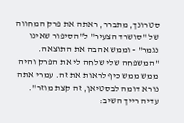סטרונך, מתברר, ראתה את פרק המחווה של "סושרד הצעיר" ל"הסיפור שאינו נגמר" - וממש אהבה את התוצאה. "המשפחה שלי שלחה לי את הפרק והיה ממש ממש כיף לראות את זה. עמרי אתה נורא דומה לבסטיאן, זה קצת מוזר". עדיה רייך השיב: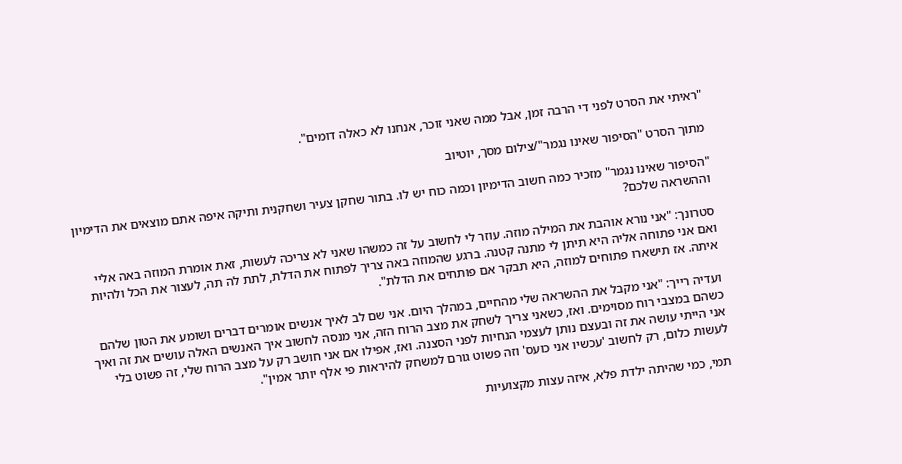"ראיתי את הסרט לפני די הרבה זמן, אבל ממה שאני זוכר, אנחנו לא כאלה דומים".

מתוך הסרט "הסיפור שאינו נגמר"/צילום מסך, יוטיוב

"הסיפור שאינו נגמר" מזכיר כמה חשוב הדימיון וכמה כוח יש לו. בתור שחקן צעיר ושחקנית ותיקה איפה אתם מוצאים את הדימיון וההשראה שלכם?

סטרונך: "אני נורא אוהבת את המילה מוזה. עוזר לי לחשוב על זה כמשהו שאני לא צריכה לעשות, זאת אומרת המוזה באה אליי ואם אני פתוחה אליה היא תיתן לי מתנה קטנה. ברגע שהמוזה באה צריך לפתוח את הדלת, לתת לה תה, לעצור את הכל ולהיות איתה. אז תישארו פתוחים למוזה, היא תבקר אם פותחים את הדלת".

ועדיה רייך: "אני מקבל את ההשראה שלי מהחיים, במהלך היום. אני שם לב לאיך אנשים אומרים דברים ושומע את הטון שלהם כשהם במצבי רוח מסוימים. ואז, כשאני צריך לשחק את מצב הרוח הזה, אני מנסה לחשוב איך האנשים האלה עושים את זה ואיך אני הייתי עושה את זה ובעצם נותן לעצמי הנחיות לפני הסצנה. ואז, אפילו אם אני חושב רק על מצב הרוח שלי, זה פשוט בלי לעשות כלום, רק לחשוב 'עכשיו אני כועס' וזה פשוט גורם למשחק להיראות פי אלף יותר אמין".

תמי, כמי שהיתה ילדת פלא, איזה עצות מקצועיות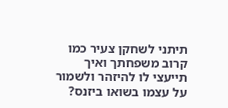תיתני לשחקן צעיר כמו קרוב משפחתך ואיך תייעצי לו להיזהר ולשמור על עצמו בשואו ביזנס?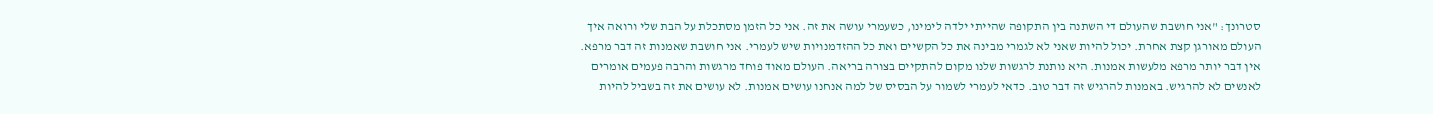סטרונך: "אני חושבת שהעולם די השתנה בין התקופה שהייתי ילדה לימינו, כשעמרי עושה את זה. אני כל הזמן מסתכלת על הבת שלי ורואה איך העולם מאורגן קצת אחרת. יכול להיות שאני לא לגמרי מבינה את כל הקשיים ואת כל ההזדמנויות שיש לעמרי. אני חושבת שאמנות זה דבר מרפא. אין דבר יותר מרפא מלעשות אמנות. היא נותנת לרגשות שלנו מקום להתקיים בצורה בריאה. העולם מאוד פוחד מרגשות והרבה פעמים אומרים לאנשים לא להרגיש. באמנות להרגיש זה דבר טוב. כדאי לעמרי לשמור על הבסיס של למה אנחנו עושים אמנות. לא עושים את זה בשביל להיות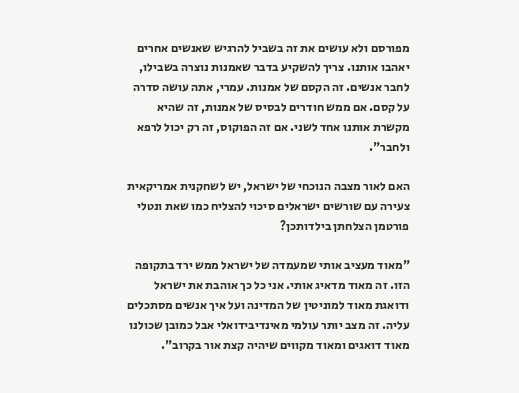מפורסם ולא עושים את זה בשביל להרגיש שאנשים אחרים יאהבו אותנו. צריך להשקיע בדבר שאמנות נוצרה בשבילו, לחבר אנשים. זה הקסם של אמנות. עמרי, אתה עושה סדרה על קסם. אם ממש חודרים לבסיס של אמנות, זה שהיא מקשרת אותנו אחד לשני. אם זה הפוקוס, זה רק יכול לרפא ולחבר".

האם לאור מצבה הנוכחי של ישראל, יש לשחקנית אמריקאית צעירה עם שורשים ישראלים סיכוי להצליח כמו שאת ונטלי פורטמן הצלחתן בילדותכן?

"מאוד מעציב אותי שמעמדה של ישראל ממש ירד בתקופה הזו. זה מאוד מדאיג אותי. אני כל כך אוהבת את ישראל ודואגת מאוד למוניטין של המדינה ועל איך אנשים מסתכלים עליה. זה מצב יותר עולמי מאינדיבידואלי אבל כמובן שכולנו מאוד דואגים ומאוד מקווים שיהיה קצת אור בקרוב".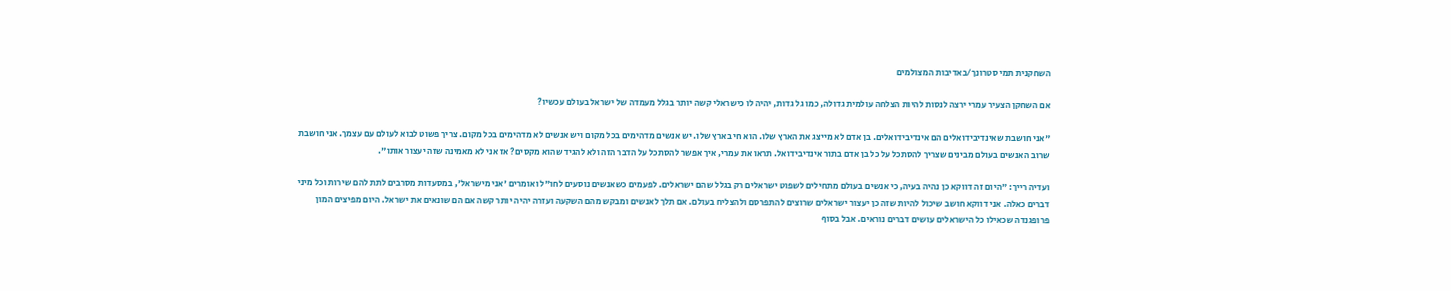השחקנית תמי סטרונך/באדיבות המצולמים

אם השחקן הצעיר עמרי ירצה לנסות להיות הצלחה עולמית גדולה, כמו גל גדות, יהיה לו כישראלי קשה יותר בגלל מעמדה של ישראל בעולם עכשיו?

"אני חושבת שאינדיבידואלים הם אינדיבידואלים. בן אדם לא מייצג את הארץ שלו. הוא חי בארץ שלו. יש אנשים מדהימים בכל מקום ויש אנשים לא מדהימים בכל מקום. צריך פשוט לבוא לעולם עם עצמך. אני חושבת שרוב האנשים בעולם מבינים שצריך להסתכל על כל בן אדם בתור אינדיבידואל. תראו את עמרי, איך אפשר להסתכל על הדבר הזה ולא להגיד שהוא מקסים? אז אני לא מאמינה שזה יעצור אותו".

ועדיה רייך: "היום זה דווקא כן נהיה בעיה, כי אנשים בעולם מתחילים לשפוט ישראלים רק בגלל שהם ישראלים. לפעמים כשאנשים נוסעים לחו"ל ואומרים 'אני מישראל', במסעדות מסרבים לתת להם שירות וכל מיני דברים כאלה. אני דווקא חושב שיכול להיות שזה כן יעצור ישראלים שרוצים להתפרסם ולהצליח בעולם. אם תלך לאנשים ומבקש מהם השקעה ועזרה יהיה יותר קשה אם הם שונאים את ישראל. היום מפיצים המון פרופגנדה שכאילו כל הישראלים עושים דברים נוראים. אבל בסוף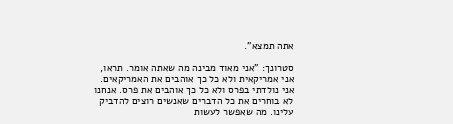אתה תמצא".

סטרונך: "אני מאוד מבינה מה שאתה אומר. תראו, אני אמריקאית ולא כל כך אוהבים את האמריקאים. אני נולדתי בפרס ולא כל כך אוהבים את פרס. אנחנו לא בוחרים את כל הדברים שאנשים רוצים להדביק עלינו. מה שאפשר לעשות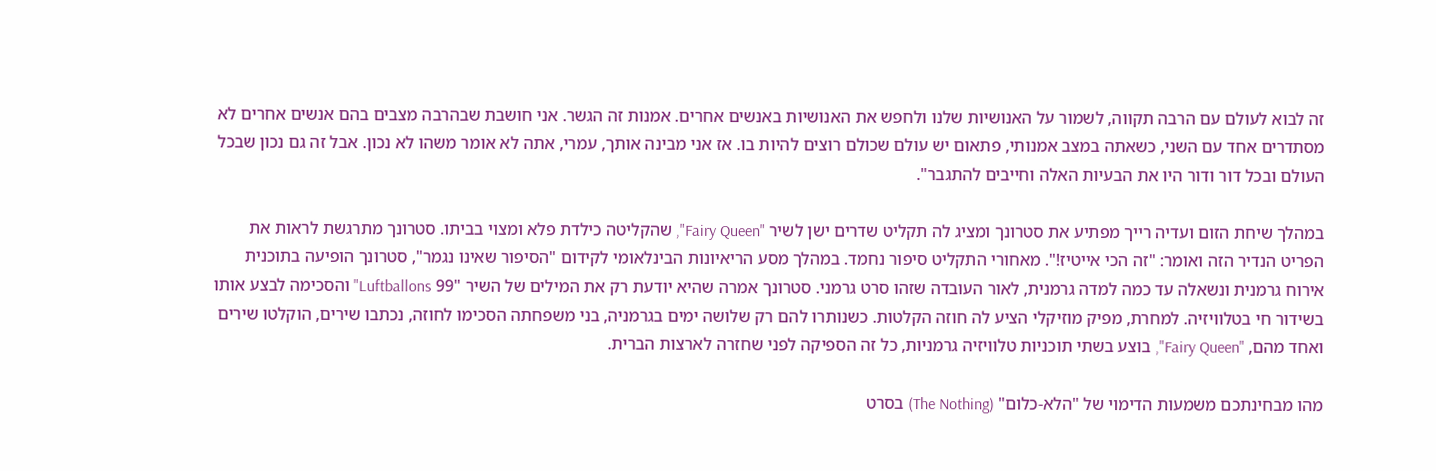זה לבוא לעולם עם הרבה תקווה, לשמור על האנושיות שלנו ולחפש את האנושיות באנשים אחרים. אמנות זה הגשר. אני חושבת שבהרבה מצבים בהם אנשים אחרים לא מסתדרים אחד עם השני, כשאתה במצב אמנותי, פתאום יש עולם שכולם רוצים להיות בו. אז אני מבינה אותך, עמרי, אתה לא אומר משהו לא נכון. אבל זה גם נכון שבכל העולם ובכל דור ודור היו את הבעיות האלה וחייבים להתגבר".

במהלך שיחת הזום ועדיה רייך מפתיע את סטרונך ומציג לה תקליט שדרים ישן לשיר "Fairy Queen", שהקליטה כילדת פלא ומצוי בביתו. סטרונך מתרגשת לראות את הפריט הנדיר הזה ואומר: "זה הכי אייטיז!". מאחורי התקליט סיפור נחמד. במהלך מסע הריאיונות הבינלאומי לקידום "הסיפור שאינו נגמר", סטרונך הופיעה בתוכנית אירוח גרמנית ונשאלה עד כמה למדה גרמנית, לאור העובדה שזהו סרט גרמני. סטרונך אמרה שהיא יודעת רק את המילים של השיר "99 Luftballons" והסכימה לבצע אותו בשידור חי בטלוויזיה. למחרת, מפיק מוזיקלי הציע לה חוזה הקלטות. כשנותרו להם רק שלושה ימים בגרמניה, בני משפחתה הסכימו לחוזה, נכתבו שירים, הוקלטו שירים ואחד מהם, "Fairy Queen", בוצע בשתי תוכניות טלוויזיה גרמניות, כל זה הספיקה לפני שחזרה לארצות הברית.

מהו מבחינתכם משמעות הדימוי של "הלא-כלום" (The Nothing) בסרט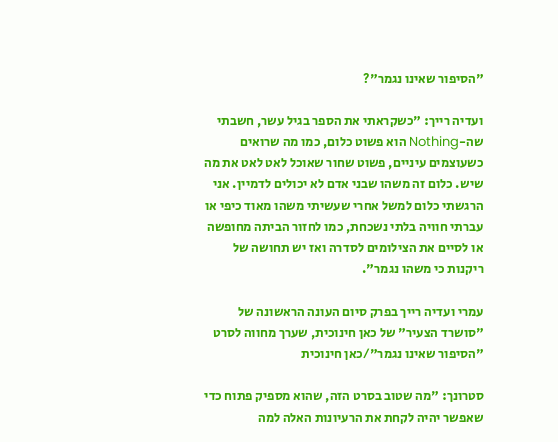"הסיפור שאינו נגמר"?

ועדיה רייך: "כשקראתי את הספר בגיל עשר, חשבתי שה-Nothing הוא פשוט כלום, כמו מה שרואים כשעוצמים עיניים, פשוט שחור שאוכל לאט לאט את מה שיש. כלום זה משהו שבני אדם לא יכולים לדמיין. אני הרגשתי כלום למשל אחרי שעשיתי משהו מאוד כיפי או עברתי חוויה בלתי נשכחת, כמו לחזור הביתה מחופשה או לסיים את הצילומים לסדרה ואז יש תחושה של ריקנות כי משהו נגמר".

עמרי ועדיה רייך בפרק סיום העונה הראשונה של "סושרד הצעיר" של כאן חינוכית, שערך מחווה לסרט "הסיפור שאינו נגמר"/כאן חינוכית

סטרונך: "מה שטוב בסרט הזה, שהוא מספיק פתוח כדי שאפשר יהיה לקחת את הרעיונות האלה למה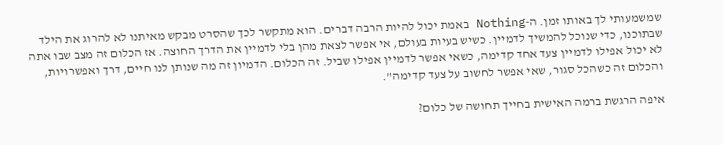שמשמעותי לך באותו זמן. ה-Nothing באמת יכול להיות הרבה דברים. הוא מתקשר לכך שהסרט מבקש מאיתנו לא להרוג את הילד שבתוכנו, כדי שנוכל להמשיך לדמיין. כשיש בעיות בעולם, אי אפשר לצאת מהן בלי לדמיין את הדרך החוצה. אז הכלום זה מצב שבו אתה לא יכול אפילו לדמיין צעד אחד קדימה, כשאי אפשר לדמיין אפילו שביל. זה הכלום. הדמיון זה מה שנותן לנו חיים, דרך ואפשרויות, והכלום זה כשהכל סגור, שאי אפשר לחשוב על צעד קדימה".

איפה הרגשת ברמה האישית בחייך תחושה של כלום?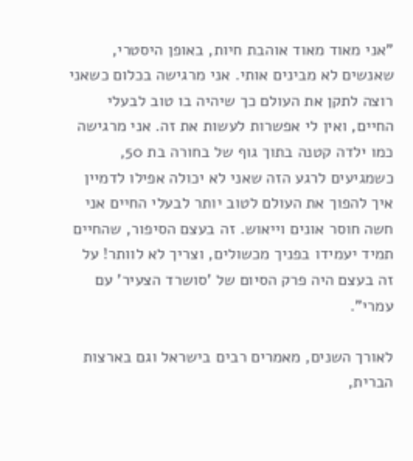"אני מאוד מאוד אוהבת חיות, באופן היסטרי, שאנשים לא מבינים אותי. אני מרגישה בכלום כשאני רוצה לתקן את העולם כך שיהיה בו טוב לבעלי החיים, ואין לי אפשרות לעשות את זה. אני מרגישה כמו ילדה קטנה בתוך גוף של בחורה בת 50, כשמגיעים לרגע הזה שאני לא יכולה אפילו לדמיין איך להפוך את העולם לטוב יותר לבעלי החיים אני חשה חוסר אונים וייאוש. זה בעצם הסיפור, שהחיים תמיד יעמידו בפניך מכשולים, וצריך לא לוותר! על זה בעצם היה פרק הסיום של 'סושרד הצעיר' עם עמרי".

לאורך השנים, מאמרים רבים בישראל וגם בארצות הברית,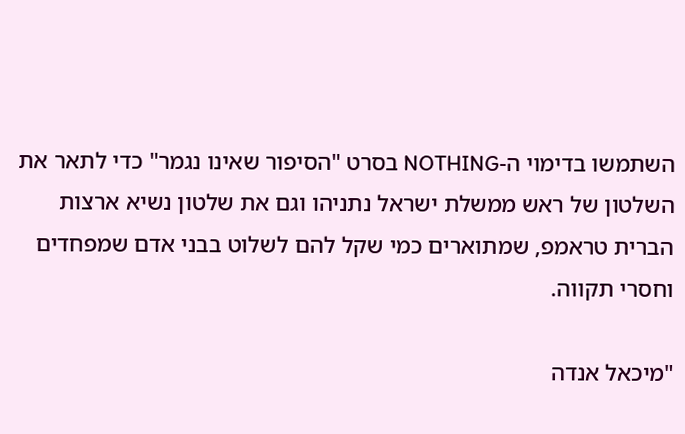השתמשו בדימוי ה-NOTHING בסרט "הסיפור שאינו נגמר" כדי לתאר את השלטון של ראש ממשלת ישראל נתניהו וגם את שלטון נשיא ארצות הברית טראמפ, שמתוארים כמי שקל להם לשלוט בבני אדם שמפחדים וחסרי תקווה.

"מיכאל אנדה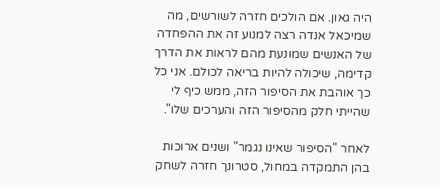היה גאון. אם הולכים חזרה לשורשים, מה שמיכאל אנדה רצה למנוע זה את ההפחדה של האנשים שמונעת מהם לראות את הדרך קדימה, שיכולה להיות בריאה לכולם. אני כל כך אוהבת את הסיפור הזה, ממש כיף לי שהייתי חלק מהסיפור הזה והערכים שלו".

לאחר "הסיפור שאינו נגמר" ושנים ארוכות בהן התמקדה במחול, סטרונך חזרה לשחק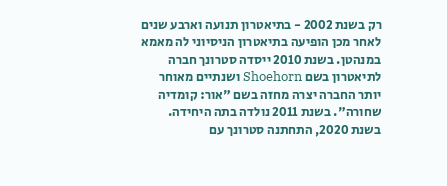רק בשנת 2002 - בתיאטרון תנועה וארבע שנים לאחר מכן הופיעה בתיאטרון הניסיוני לה מאמא במנהטן. בשנת 2010 ייסדה סטרונך חברה לתיאטרון בשם Shoehorn ושנתיים מאוחר יותר החברה יצרה מחזה בשם "אור: קומדיה שחורה". בשנת 2011 נולדה בתה היחידה. בשנת 2020, התחתנה סטרונך עם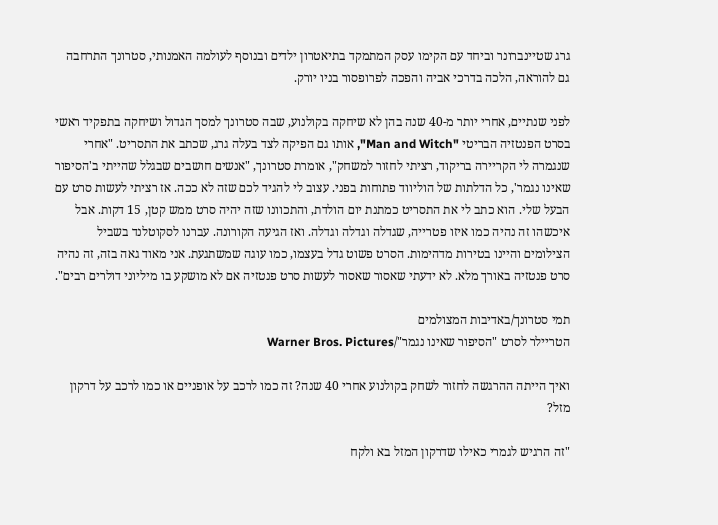גרג שטיינברונר וביחד עם הקימו עסק המתמקד בתיאטרון ילדים ובנוסף לעולמה האמנותי, סטרונך התרחבה גם להוראה, הלכה בדרכי אביה והפכה לפרופסור בניו יורק.

לפני שנתיים, אחרי יותר מ-40 שנה בהן לא שיחקה בקולנוע, שבה סטרונך למסך הגדול ושיחקה בתפקיד ראשי בסרט הפנטזיה הבריטי "Man and Witch", אותו גם הפיקה לצד בעלה גרג, שכתב את התסריט. "אחרי שנגמרה לי הקריירה בריקוד, רציתי לחזור למשחק", אומרת סטרונך, "אנשים חושבים שבגלל שהייתי ב'הסיפור שאינו נגמר', כל הדלתות של הוליווד פתוחות בפני. עצוב לי להגיד לכם שזה לא ככה. אז רציתי לעשות סרט עם הבעל שלי. הוא כתב לי את התסריט כמתנת יום הולדת, והתכוונו שזה יהיה סרט ממש קטן, 15 דקות. אבל איכשהו זה נהיה כמו איזו פטרייה, שגדלה וגדלה וגדלה. ואז הגיעה הקורונה. עברנו לסקוטלנד בשביל הצילומים והיינו בטירות מדהימות. הסרט פשוט גדל בעצמו, כמו עוגה שמשתגעת. אני מאוד גאה בזה, זה נהיה סרט פנטזיה באורך מלא. לא ידעתי שאסור שאסור לעשות סרט פנטזיה אם לא מושקע בו מיליוני דולרים רבים".

תמי סטרונך/באדיבות המצולמים
הטריילר לסרט "הסיפור שאינו נגמר"/Warner Bros. Pictures

ואיך הייתה ההרגשה לחזור לשחק בקולנוע אחרי 40 שנה? זה כמו לרכב על אופניים או כמו לרכב על דרקון מזל?

"זה הרגיש לגמרי כאילו שדרקון המזל בא ולקח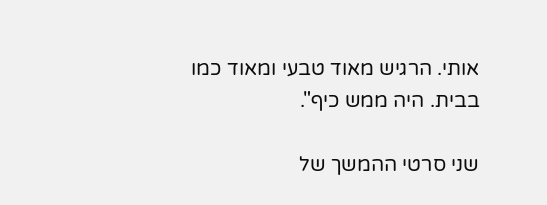אותי. הרגיש מאוד טבעי ומאוד כמו בבית. היה ממש כיף".

שני סרטי ההמשך של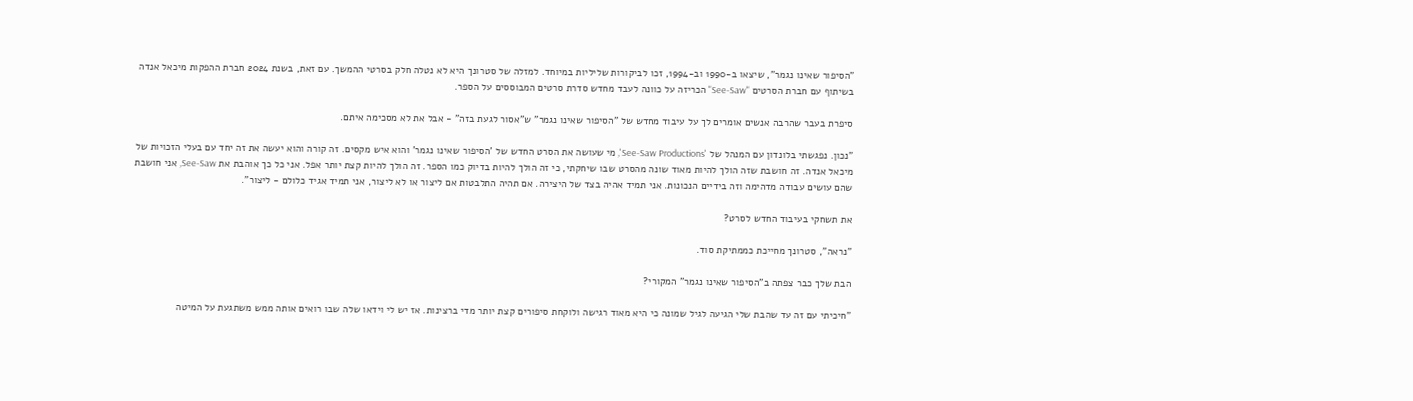"הסיפור שאינו נגמר", שיצאו ב-1990 וב-1994, זכו לביקורות שליליות במיוחד. למזלה של סטרונך היא לא נטלה חלק בסרטי ההמשך. עם זאת, בשנת 2024 חברת ההפקות מיכאל אנדה בשיתוף עם חברת הסרטים "See-Saw" הכריזה על כוונה לעבד מחדש סדרת סרטים המבוססים על הספר.

סיפרת בעבר שהרבה אנשים אומרים לך על עיבוד מחדש של "הסיפור שאינו נגמר" ש"אסור לגעת בזה" - אבל את לא מסכימה איתם.

"נכון. נפגשתי בלונדון עם המנהל של 'See-Saw Productions', מי שעושה את הסרט החדש של 'הסיפור שאינו נגמר' והוא איש מקסים. זה קורה והוא יעשה את זה יחד עם בעלי הזכויות של מיכאל אנדה. זה חושבת שזה הולך להיות מאוד שונה מהסרט שבו שיחקתי, כי זה הולך להיות בדיוק כמו הספר. זה הולך להיות קצת יותר אפל. אני כל כך אוהבת את See-Saw, אני חושבת שהם עושים עבודה מדהימה וזה בידיים הנכונות. אני תמיד אהיה בצד של היצירה. אם תהיה התלבטות אם ליצור או לא ליצור, אני תמיד אגיד כלולם - ליצור".

את תשחקי בעיבוד החדש לסרט?

"נראה", סטרונך מחייכת כממתיקת סוד.

הבת שלך כבר צפתה ב"הסיפור שאינו נגמר" המקורי?

"חיכיתי עם זה עד שהבת שלי הגיעה לגיל שמונה כי היא מאוד רגישה ולוקחת סיפורים קצת יותר מדי ברצינות. אז יש לי וידאו שלה שבו רואים אותה ממש משתגעת על המיטה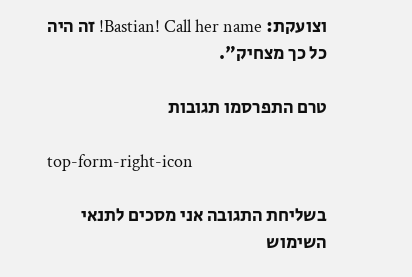וצועקת: Bastian! Call her name! זה היה כל כך מצחיק".

טרם התפרסמו תגובות

top-form-right-icon

בשליחת התגובה אני מסכים לתנאי השימוש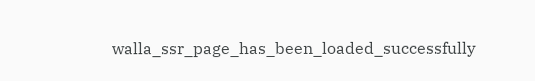walla_ssr_page_has_been_loaded_successfully